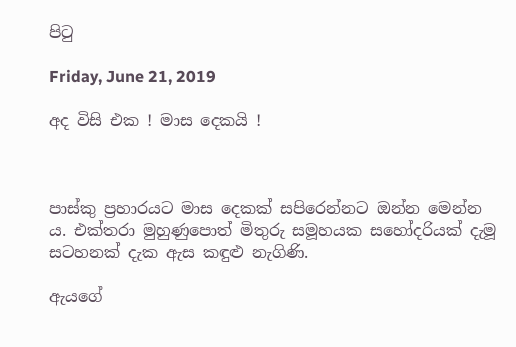පිටු

Friday, June 21, 2019

අද විසි එක ! මාස දෙකයි !



පාස්කු ප්‍රහාරයට මාස දෙකක් සපිරෙන්නට ඔන්න මෙන්න ය. එක්තරා මුහුණුපොත් මිතුරු සමූහයක සහෝදරියක් දැමූ සටහනක් දැක ඇස කඳුළු නැගිණි.

ඇයගේ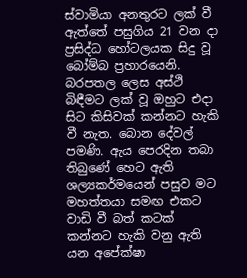ස්වාමියා අනතුරට ලක් වී ඇත්තේ පසුගිය 21 වන දා ප්‍රසිද්ධ හෝටලයක සිදු වූ බෝම්බ ප්‍රහාරයෙනි. බරපතල ලෙස අස්ථි බිඳීමට ලක් වූ ඔහුට එදා සිට කිසිවක් කන්නට හැකි වී නැත. බොන දේවල් පමණි. ඇය පෙරදින තබා තිබුණේ හෙට ඇති ශල්‍යකර්මයෙන් පසුව මට මහත්තයා සමඟ එකට වාඩි වී බත් කටක් කන්නට හැකි වනු ඇති යන අපේක්ෂා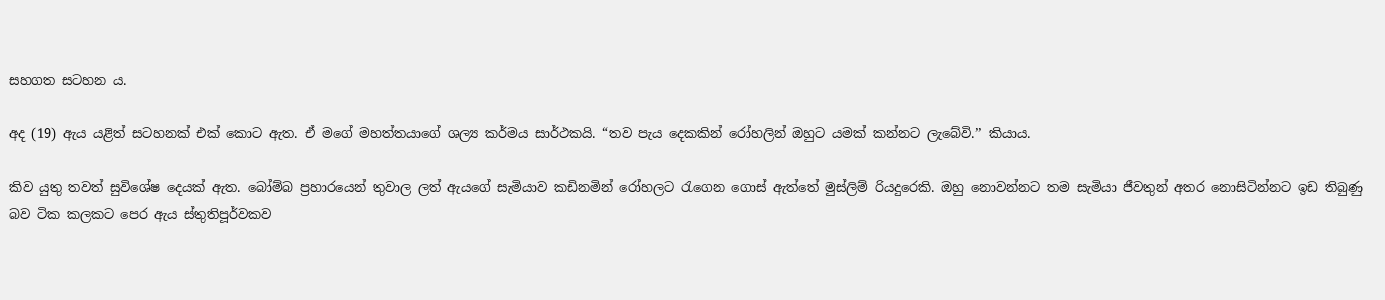සහගත සටහන ය.

අද (19) ඇය යළිත් සටහනක් එක් කොට ඇත. ඒ මගේ මහත්තයාගේ ශල්‍ය කර්මය සාර්ථකයි. “තව පැය දෙකකින් රෝහලින් ඔහුට යමක් කන්නට ලැබේවි.’’ කියාය.

කිව යුතු තවත් සුවිශේෂ දෙයක් ඇත. බෝම්බ ප්‍රහාරයෙන් තුවාල ලත් ඇයගේ සැමියාව කඩිනමින් රෝහලට රැගෙන ගොස් ඇත්තේ මුස්ලිම් රියදුරෙකි. ඔහු නොවන්නට තම සැමියා ජීවතුන් අතර නොසිටින්නට ඉඩ තිබුණු බව ටික කලකට පෙර ඇය ස්තුතිපූර්වකව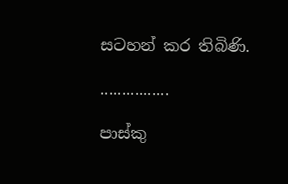සටහන් කර තිබිණි.

................

පාස්කු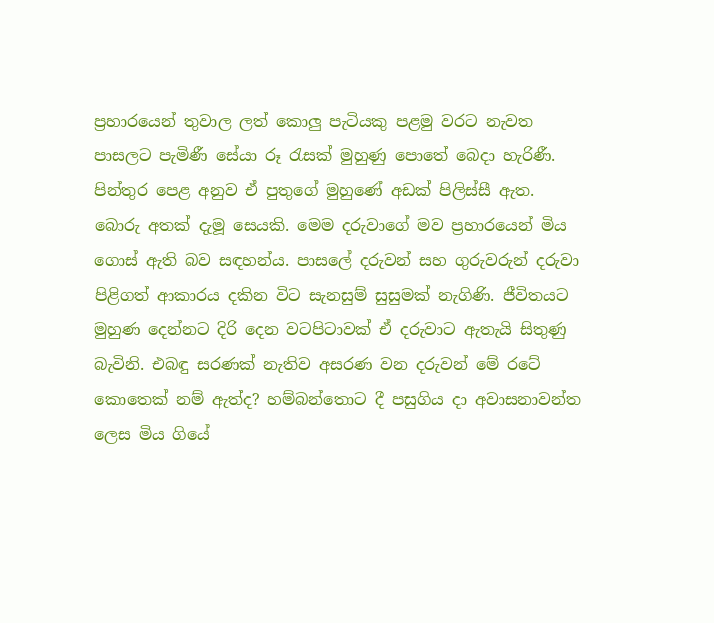ප්‍රහාරයෙන් තුවාල ලත් කොලු පැටියකු පළමු වරට නැවත පාසලට පැමිණී සේයා රූ රැසක් මුහුණු පොතේ බෙදා හැරිණී. පින්තුර පෙළ අනුව ඒ පුතුගේ මුහුණේ අඩක් පිලිස්සී ඇත. බොරු අතක් දැමූ සෙයකි. මෙම දරුවාගේ මව ප්‍රහාරයෙන් මිය ගොස් ඇති බව සඳහන්ය. පාසලේ දරුවන් සහ ගුරුවරුන් දරුවා පිළිගත් ආකාරය දකින විට සැනසුම් සුසුමක් නැගිණි. ජීවිතයට මුහුණ දෙන්නට දිරි දෙන වටපිටාවක් ඒ දරුවාට ඇතැයි සිතුණු බැවිනි. එබඳු සරණක් නැතිව අසරණ වන දරුවන් මේ රටේ කොතෙක් නම් ඇත්ද? හම්බන්තොට දී පසුගිය දා අවාසනාවන්ත ලෙස මිය ගියේ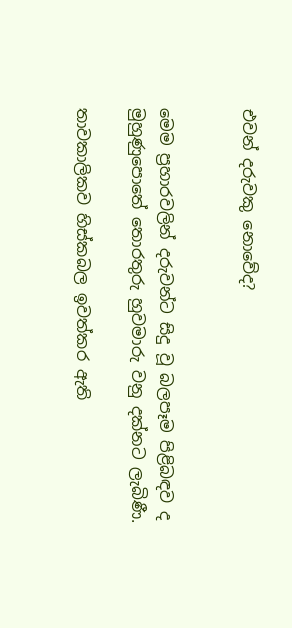එවන් දරුවකු නොවේද?


මෙම ප්‍රහාරවලින් දරුවන්ට සිදු වූ බලපෑම පිළිබඳව ද මුහුණුපොතේ තොරතුරු හුවමාරු වනු දක්නට ලැබිණී.

තාවකාලිකව හිස්කබල ඉවත්කර ඇති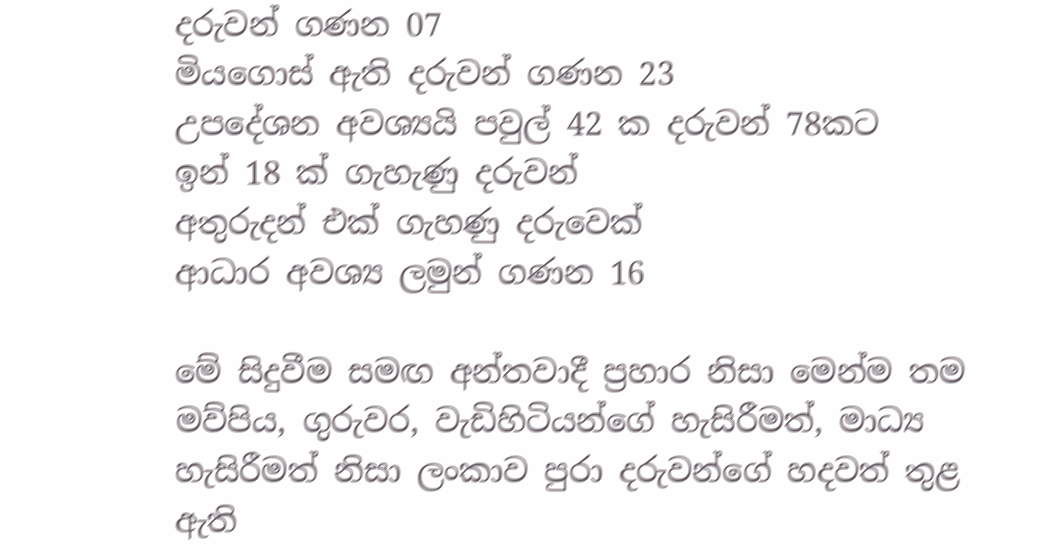දරුවන් ගණන 07
මියගොස් ඇති දරුවන් ගණන 23
උපදේශන අවශ්‍යයි පවුල් 42 ක දරුවන් 78කට
ඉන් 18 ක් ගැහැණු දරුවන්
අතුරුදන් එක් ගැහණු දරුවෙක්
ආධාර අවශ්‍ය ලමුන් ගණන 16

මේ සිදුවීම සමඟ අන්තවාදී ප්‍රහාර නිසා මෙන්ම තම මව්පිය, ගුරුවර, වැඩිහිටියන්ගේ හැසිරීමත්, මාධ්‍ය හැසිරීමත් නිසා ලංකාව පුරා දරුවන්ගේ හදවත් තුළ ඇති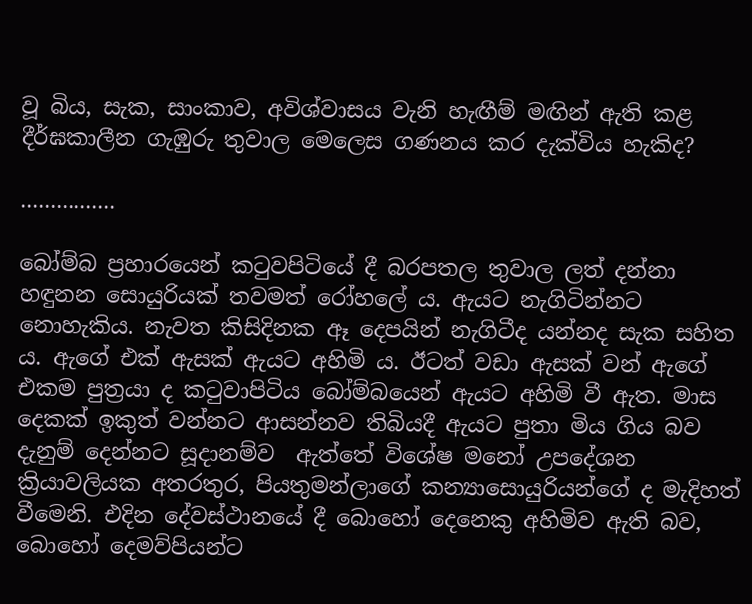වූ බිය, සැක, සාංකාව, අවිශ්වාසය වැනි හැඟීම් මඟින් ඇති කළ දීර්ඝකාලීන ගැඹුරු තුවාල මෙලෙස ගණනය කර දැක්විය හැකිද?

................

බෝම්බ ප්‍රහාරයෙන් කටුවපිටියේ දී බරපතල තුවාල ලත් දන්නා හඳුනන සොයුරියක් තවමත් රෝහලේ ය. ඇයට නැගිටින්නට නොහැකිය. නැවත කිසිදිනක ඈ දෙපයින් නැගිටීද යන්නද සැක සහිත ය. ඇගේ එක් ඇසක් ඇයට අහිමි ය. ඊටත් වඩා ඇසක් වන් ඇගේ එකම පුත්‍රයා ද කටුවාපිටිය බෝම්බයෙන් ඇයට අහිමි වී ඇත. මාස දෙකක් ඉකුත් වන්නට ආසන්නව තිබියදී ඇයට පුතා මිය ගිය බව දැනුම් දෙන්නට සූදානම්ව  ඇත්තේ විශේෂ මනෝ උපදේශන ක්‍රියාවලියක අතරතුර, පියතුමන්ලාගේ කන්‍යාසොයුරියන්ගේ ද මැදිහත් වීමෙනි. එදින දේවස්ථානයේ දී බොහෝ දෙනෙකු අහිමිව ඇති බව, බොහෝ දෙමව්පියන්ට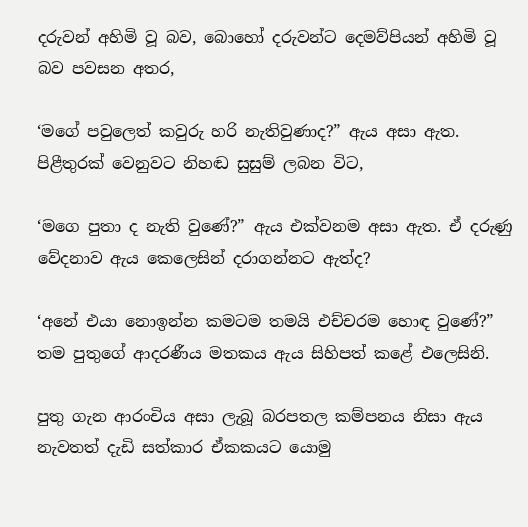දරුවන් අහිමි වූ බව, බොහෝ දරුවන්ට දෙමව්පියන් අහිමි වූ බව පවසන අතර,

‘මගේ පවුලෙත් කවුරු හරි නැතිවුණාද?” ඇය අසා ඇත. පිළීතුරක් වෙනුවට නිහඬ සුසුම් ලබන විට,

‘මගෙ පුතා ද නැති වුණේ?” ඇය එක්වනම අසා ඇත. ඒ දරුණු වේදනාව ඇය කෙලෙසින් දරාගන්නට ඇත්ද?

‘අනේ එයා නොඉන්න කමටම තමයි එච්චරම හොඳ වුණේ?” තම පුතුගේ ආදරණීය මතකය ඇය සිහිපත් කළේ එලෙසිනි.

පුතු ගැන ආරංචිය අසා ලැබූ බරපතල කම්පනය නිසා ඇය නැවතත් දැඩි සත්කාර ඒකකයට යොමු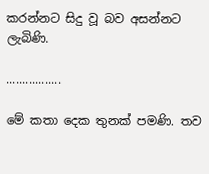කරන්නට සිදු වූ බව අසන්නට ලැබිණි.

.................

මේ කතා දෙක තුනක් පමණි. තව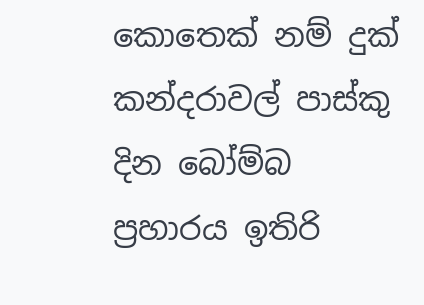කොතෙක් නම් දුක් කන්දරාවල් පාස්කු දින බෝම්බ ප්‍රහාරය ඉතිරි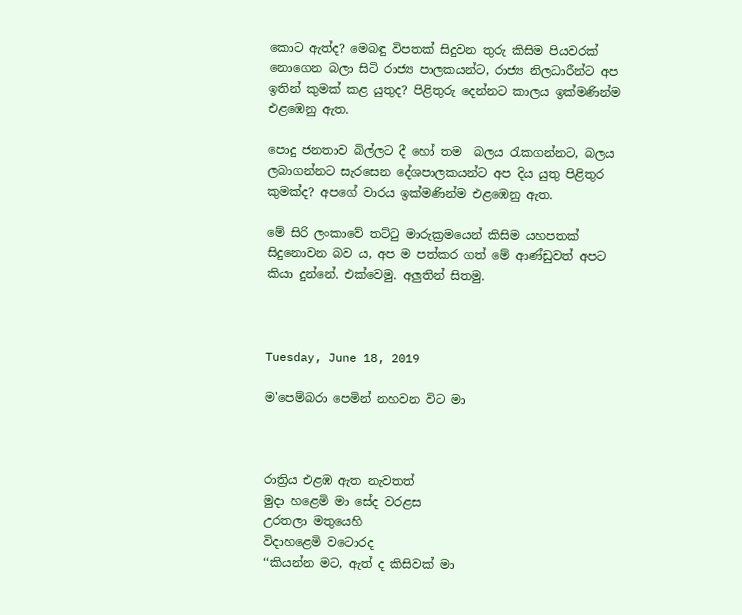කොට ඇත්ද? මෙබඳු විපතක් සිදුවන තුරු කිසිම පියවරක් නොගෙන බලා සිටි රාජ්‍ය පාලකයන්ට, රාජ්‍ය නිලධාරීන්ට අප ඉතින් කුමක් කළ යුතුද? පිළිතුරු දෙන්නට කාලය ඉක්මණින්ම එළඹෙනු ඇත.

පොදු ජනතාව බිල්ලට දී හෝ තම  බලය රැකගන්නට, බලය ලබාගන්නට සැරසෙන දේශපාලකයන්ට අප දිය යුතු පිළිතුර කුමක්ද? අපගේ වාරය ඉක්මණින්ම එළඹෙනු ඇත.

මේ සිරි ලංකාවේ තට්ටු මාරුක්‍රමයෙන් කිසිම යහපතක් සිදුනොවන බව ය, අප ම පත්කර ගත් මේ ආණ්ඩුවත් අපට කියා දුන්නේ. එක්වෙමු. අලුතින් සිතමු.



Tuesday, June 18, 2019

ම'පෙම්බරා පෙමින් නහවන විට මා



රාත්‍රිය එළඹ ඇත නැවතත්
මුදා හළෙමි මා සේද වරළස
උරතලා මතුයෙහි
විදාහළෙමි වටොරද
‘‘කියන්න මට, ඇත් ද කිසිවක් මා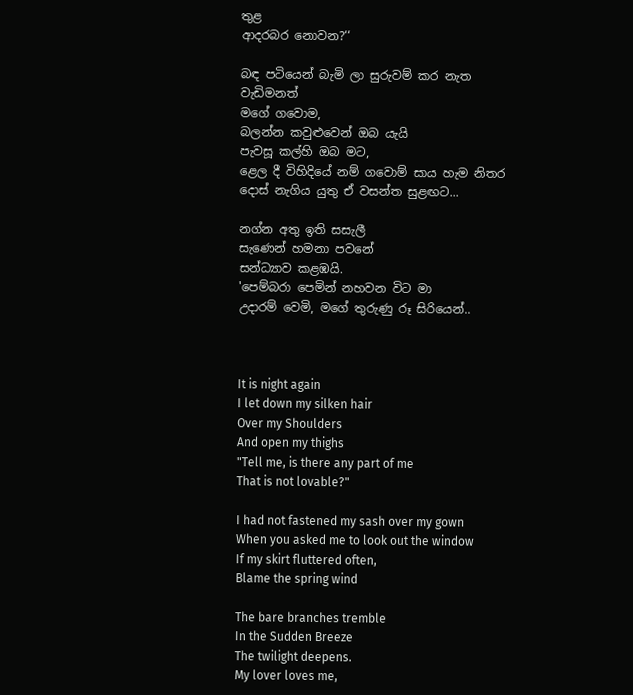තුළ
ආදරබර නොවන?‘‘

බඳ පටියෙන් බැමි ලා සුරුවම් කර නැත වැඩිමනත්
මගේ ගවොම,
බලන්න කවුළුවෙන් ඔබ යැයි
පැවසූ කල්හි ඔබ මට,
ළෙල දී විහිදියේ නම් ගවොම් සාය හැම නිතර
දොස් නැගිය යුතු ඒ වසන්ත සුළඟට...

නග්න අතු ඉති සසැලී
සැණෙන් හමනා පවනේ
සන්ධ්‍යාව කළඹයි.
'පෙම්බරා පෙමින් නහවන විට මා
උදාරම් වෙමි, මගේ තුරුණු රූ සිරියෙන්..



It is night again
I let down my silken hair
Over my Shoulders
And open my thighs
"Tell me, is there any part of me
That is not lovable?"

I had not fastened my sash over my gown
When you asked me to look out the window
If my skirt fluttered often,
Blame the spring wind

The bare branches tremble
In the Sudden Breeze
The twilight deepens.
My lover loves me,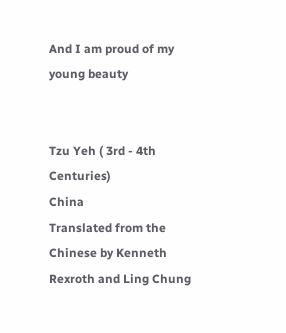And I am proud of my young beauty


Tzu Yeh ( 3rd - 4th Centuries)
China
Translated from the Chinese by Kenneth Rexroth and Ling Chung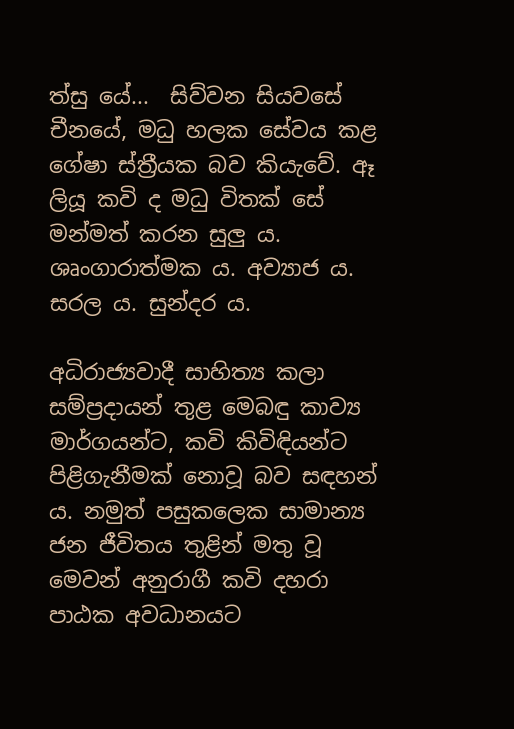ත්සු යේ...  සිව්වන සියවසේ චීනයේ, මධු හලක සේවය කළ ගේෂා ස්ත්‍රීයක බව කියැවේ. ඈ ලියූ කවි ද මධු විතක් සේ මන්මත් කරන සුලු ය. ශෘංගාරාත්මක ය. අව්‍යාජ ය. සරල ය. සුන්දර ය.

අධිරාජ්‍යවාදී සාහිත්‍ය කලා සම්ප්‍රදායන් තුළ මෙබඳු කාව්‍ය මාර්ගයන්ට, කවි කිවිඳියන්ට පිළිගැනීමක් නොවූ බව සඳහන් ය. නමුත් පසුකලෙක සාමාන්‍ය ජන ජීවිතය තුළින් මතු වූ මෙවන් අනුරාගී කවි දහරා පාඨක අවධානයට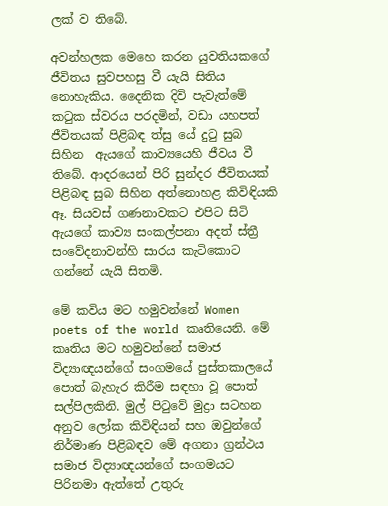ලක් ව තිබේ.

අවන්හලක මෙහෙ කරන යුවතියකගේ ජීවිතය සුවපහසු වී යැයි සිතිය නොහැකිය. දෛනික දිවි පැවැත්මේ කටුක ස්වරය පරදමින්, වඩා යහපත් ජීවිතයක් පිළිබඳ ත්සු යේ දුටු සුබ සිහින  ඇයගේ කාව්‍යයෙහි ජීවය වී තිබේ. ආදරයෙන් පිරි සුන්දර ජීවිතයක් පිළිබඳ සුබ සිහින අත්නොහළ කිවිඳියකි ඈ. සියවස් ගණනාවකට එපිට සිටි ඇයගේ කාව්‍ය සංකල්පනා අදත් ස්ත්‍රී සංවේදනාවන්හි සාරය කැටිකොට ගන්නේ යැයි සිතමි.

මේ කවිය මට හමුවන්නේ Women poets of the world කෘතියෙනි. මේ කෘතිය මට හමුවන්නේ සමාජ විද්‍යාඥයන්ගේ සංගමයේ පුස්තකාලයේ පොත් බැහැර කිරීම සඳහා වූ පොත් සල්පිලකිනි. මුල් පිටුවේ මුද්‍රා සටහන අනුව ලෝක කිවිඳියන් සහ ඔවුන්ගේ නිර්මාණ පිළිබඳව මේ අගනා ග්‍රන්ථය සමාජ විද්‍යාඥයන්ගේ සංගමයට පිරිනමා ඇත්තේ උතුරු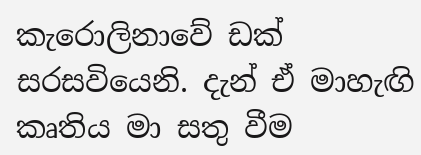කැරොලිනාවේ ඩක් සරසවියෙනි. දැන් ඒ මාහැඟි කෘතිය මා සතු වීම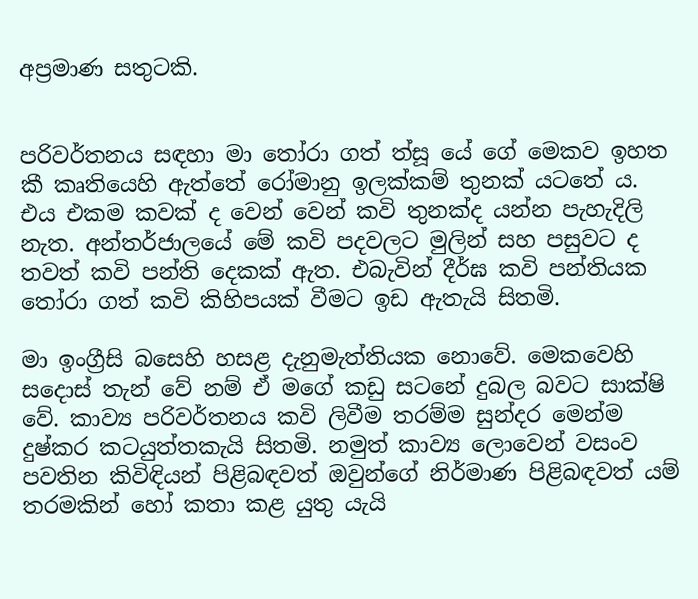අප්‍රමාණ සතුටකි.


පරිවර්තනය සඳහා මා තෝරා ගත් ත්සූ යේ ගේ මෙකව ඉහත කී කෘතියෙහි ඇත්තේ රෝමානු ඉලක්කම් තුනක් යටතේ ය. එය එකම කවක් ද වෙන් වෙන් කවි තුනක්ද යන්න පැහැදිලි නැත. අන්තර්ජාලයේ මේ කවි පදවලට මුලින් සහ පසුවට ද තවත් කවි පන්ති දෙකක් ඇත. එබැවින් දීර්ඝ කවි පන්තියක තෝරා ගත් කවි කිහිපයක් වීමට ඉඩ ඇතැයි සිතමි.

මා ඉංග්‍රීසි බසෙහි හසළ දැනුමැත්තියක නොවේ. මෙකවෙහි සදොස් තැන් වේ නම් ඒ මගේ කඩු සටනේ දුබල බවට සාක්ෂි වේ. කාව්‍ය පරිවර්තනය කවි ලිවීම තරම්ම සුන්දර මෙන්ම දුෂ්කර කටයුත්තකැයි සිතමි. නමුත් කාව්‍ය ලොවෙන් වසංව පවතින කිවිඳියන් පිළිබඳවත් ඔවුන්ගේ නිර්මාණ පිළිබඳවත් යම් තරමකින් හෝ කතා කළ යුතු යැයි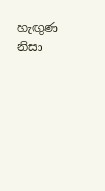හැඟුණ නිසා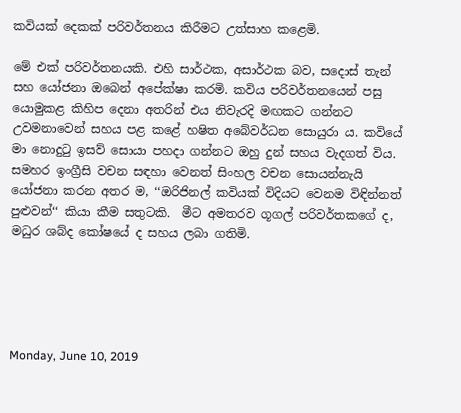කවියක් දෙකක් පරිවර්තනය කිරීමට උත්සාහ කළෙමි.

මේ එක් පරිවර්තනයකි. එහි සාර්ථක, අසාර්ථක බව, සදොස් තැන් සහ යෝජනා ඔබෙන් අපේක්ෂා කරමි. කවිය පරිවර්තනයෙන් පසු යොමුකළ කිහිප දෙනා අතරින් එය නිවැරදි මඟකට ගන්නට උවමනාවෙන් සහය පළ කළේ හෂිත අබේවර්ධන සොයුරා ය. කවියේ මා නොදුටු ඉසව් සොයා පහදා ගන්නට ඔහු දුන් සහය වැදගත් විය. සමහර ඉංග්‍රීසි වචන සඳහා වෙනත් සිංහල වචන සොයන්නැයි යෝජනා කරන අතර ම, ‘‘ඔරිජිනල් කවියක් විදියට වෙනම විඳින්නත් පුළුවන්‘‘ කියා කීම සතුටකි.  මීට අමතරව ගූගල් පරිවර්තකගේ ද, මධුර ශබ්ද කෝෂයේ ද සහය ලබා ගතිමි.





Monday, June 10, 2019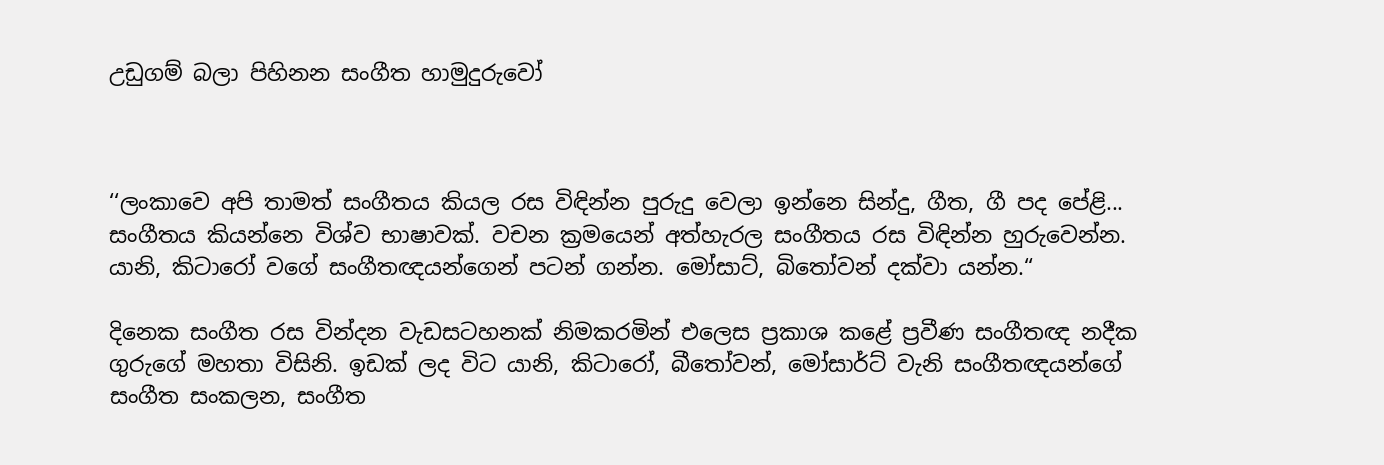උඩුගම් බලා පිහිනන සංගීත හාමුදුරුවෝ



‘‘ලංකාවෙ අපි තාමත් සංගීතය කියල රස විඳින්න පුරුදු වෙලා ඉන්නෙ සින්දු, ගීත, ගී පද පේළි... සංගීතය කියන්නෙ විශ්ව භාෂාවක්. වචන ක්‍රමයෙන් අත්හැරල සංගීතය රස විඳින්න හුරුවෙන්න. යානි, කිටාරෝ වගේ සංගීතඥයන්ගෙන් පටන් ගන්න. මෝසාට්, බිතෝවන් දක්වා යන්න.“

දිනෙක සංගීත රස වින්දන වැඩසටහනක් නිමකරමින් එලෙස ප්‍රකාශ කළේ ප්‍රවීණ සංගීතඥ නදීක ගුරුගේ මහතා විසිනි. ඉඩක් ලද විට යානි, කිටාරෝ, බීතෝවන්, මෝසාර්ට් වැනි සංගීතඥයන්ගේ සංගීත සංකලන, සංගීත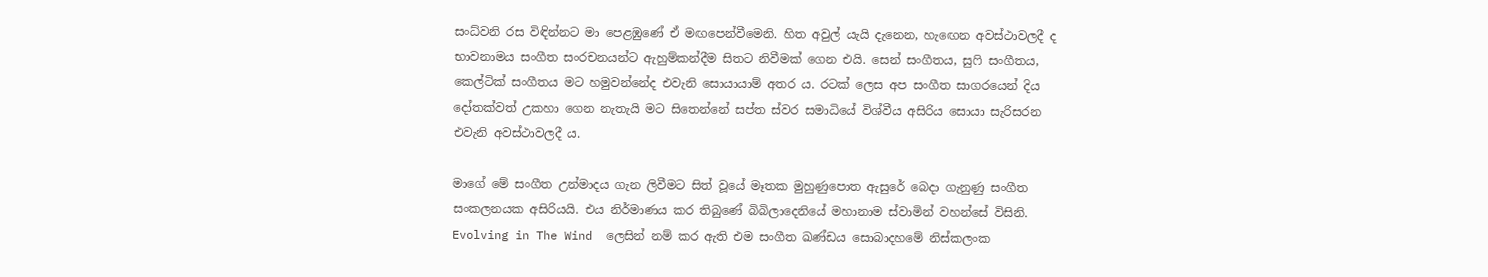සංධ්වනි රස විඳින්නට මා පෙළඹුණේ ඒ මඟපෙන්වීමෙනි. හිත අවුල් යැයි දැනෙන, හැඟෙන අවස්ථාවලදී ද භාවනාමය සංගීත සංරචනයන්ට ඇහුම්කන්දීම සිතට නිවීමක් ගෙන එයි. සෙන් සංගීතය, සුෆි සංගීතය, කෙල්ටික් සංගීතය මට හමුවන්නේද එවැනි සොයායාම් අතර ය. රටක් ලෙස අප සංගීත සාගරයෙන් දිය දෝතක්වත් උකහා ගෙන නැතැයි මට සිතෙන්නේ සප්ත ස්වර සමාධියේ විශ්වීය අසිරිය සොයා සැරිසරන එවැනි අවස්ථාවලදී ය.

මාගේ මේ සංගීත උන්මාදය ගැන ලිවීමට සිත් වූයේ මෑතක මුහුණුපොත ඇසුරේ බෙදා ගැනුණු සංගීත සංකලනයක අසිරියයි. එය නිර්මාණය කර තිබුණේ බිබිලාදෙනියේ මහානාම ස්වාමින් වහන්සේ විසිනි. Evolving in The Wind  ලෙසින් නම් කර ඇති එම සංගීත ඛණ්ඩය සොබාදහමේ නිස්කලංක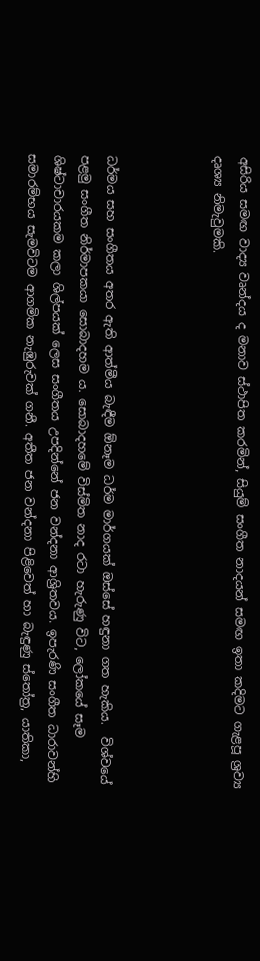අසිරිය සමඟ වාද්‍ය වෘන්දය ද මනාව ස්ථාපිත කරමින්, සියුම් සංගීත නාදයන් සමඟ ඉතා කදිමට ගැළපූ ශ්‍රව්‍ය දෘශ්‍ය නිමැවුමකි.



ධර්මය සහ සංගීතය අතර ඇති ආත්මීය බැඳීම ඕනෑම ධර්ම මාර්ගයක් ඔස්සේ හඳුනා ගත හැකිය.  විශ්වයේ පළමු සංගීත නිර්මාපකයා සොබාදහම ය. සොබාදහමේ විස්මිත නාද රටා හැරුණු විට, ලෝකයේ සෑම ශිෂ්ටාචාරයකම කලා ශිල්පයක් ලෙස සංගීතය උපදින්නේ ජන වන්දනා ආශ්‍රිතවය. ඉපැරණි සංගීත ධාරාවන්හි සමාරම්භය සැමවිටම ආගමික නැඹුරුවක් ගනී. අතීත ජන වන්දනා පිළිවෙත් හා බැඳුණු ස්තෝත්‍ර, යාතිකා,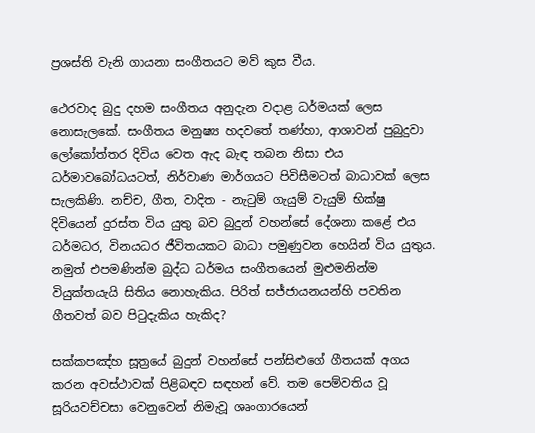ප්‍රශස්ති වැනි ගායනා සංගීතයට මව් කුස වීය.

ථෙරවාද බුදු දහම සංගීතය අනුදැන වදාළ ධර්මයක් ලෙස නොසැලකේ. සංගීතය මනුෂ්‍ය හදවතේ තණ්හා, ආශාවන් පුබුදුවා ලෝකෝත්තර දිවිය වෙත ඇද බැඳ තබන නිසා එය ධර්මාවබෝධයටත්, නිර්වාණ මාර්ගයට පිවිසීමටත් බාධාවක් ලෙස සැලකිණි. නච්ච, ගීත, වාදිත - නැටුම් ගැයුම් වැයුම් භික්ෂු දිවියෙන් දුරස්ත විය යුතු බව බුදුන් වහන්සේ දේශනා කළේ එය ධර්මධර, විනයධර ජීවිතයකට බාධා පමුණුවන හෙයින් විය යුතුය. නමුත් එපමණින්ම බුද්ධ ධර්මය සංගීතයෙන් මුළුමනින්ම වියුක්තයැයි සිතිය නොහැකිය. පිරිත් සජ්ජායනයන්හි පවතින ගීතවත් බව පිටුදැකිය හැකිද?

සක්කපඤ්හ සූත්‍රයේ බුදුන් වහන්සේ පන්සිළුගේ ගීතයක් අගය කරන අවස්ථාවක් පිළිබඳව සඳහන් වේ. තම පෙම්වතිය වූ සූරියවච්චසා වෙනුවෙන් නිමැවූ ශෘංගාරයෙන්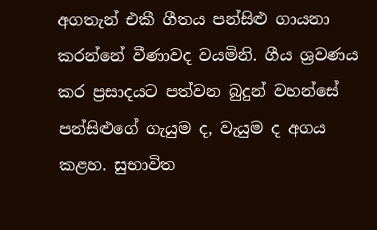අගතැන් එකී ගීතය පන්සිළු ගායනා කරන්නේ වීණාවද වයමිනි. ගීය ශ්‍රවණය කර ප්‍රසාදයට පත්වන බුදුන් වහන්සේ පන්සිළුගේ ගැයුම ද, වැයුම ද අගය කළහ. සුභාවිත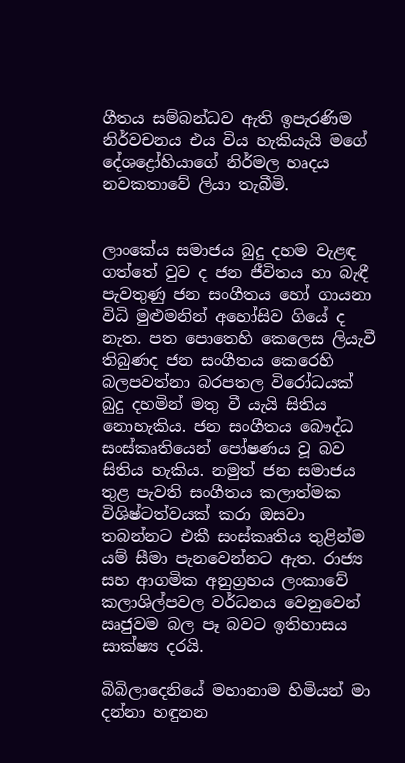ගීතය සම්බන්ධව ඇති ඉපැරණිම නිර්වචනය එය විය හැකියැයි මගේ දේශද්‍රෝහියාගේ නිර්මල හෘදය නවකතාවේ ලියා තැබීමි.


ලාංකේය සමාජය බුදු දහම වැළඳ ගත්තේ වුව ද ජන ජීවිතය හා බැඳී පැවතුණු ජන සංගීතය හෝ ගායනා විධි මුළුමනින් අහෝසිව ගියේ ද නැත. පත පොතෙහි කෙලෙස ලියැවී තිබුණද ජන සංගීතය කෙරෙහි බලපවත්නා බරපතල විරෝධයක් බුදු දහමින් මතු වී යැයි සිතිය නොහැකිය. ජන සංගීතය බෞද්ධ සංස්කෘතියෙන් පෝෂණය වූ බව සිතිය හැකිය. නමුත් ජන සමාජය තුළ පැවති සංගීතය කලාත්මක විශිෂ්ටත්වයක් කරා ඔසවා තබන්නට එකී සංස්කෘතිය තුළින්ම යම් සීමා පැනවෙන්නට ඇත. රාජ්‍ය සහ ආගමික අනුග්‍රහය ලංකාවේ කලාශිල්පවල වර්ධනය වෙනුවෙන් ඍජුවම බල පෑ බවට ඉතිහාසය සාක්ෂ්‍ය දරයි.

බිබිලාදෙනියේ මහානාම හිමියන් මා දන්නා හඳුනන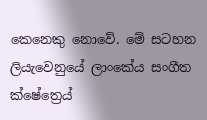කෙනෙකු නොවේ. මේ සටහන ලියැවෙනුයේ ලාංකේය සංගීත ක්ෂේත්‍රෙය්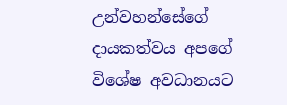උන්වහන්සේගේ දායකත්වය අපගේ විශේෂ අවධානයට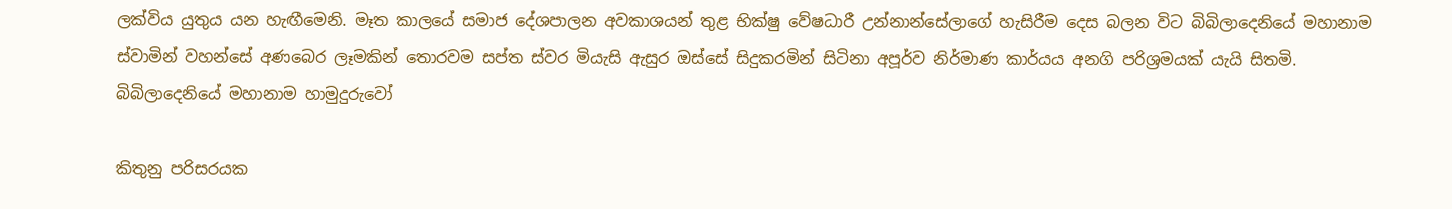ලක්විය යුතුය යන හැඟීමෙනි. මෑත කාලයේ සමාජ දේශපාලන අවකාශයන් තුළ භික්ෂු වේෂධාරී උන්නාන්සේලාගේ හැසිරීම දෙස බලන විට බිබිලාදෙනියේ මහානාම ස්වාමින් වහන්සේ අණබෙර ලෑමකින් තොරවම සප්ත ස්වර මියැසි ඇසුර ඔස්සේ සිදුකරමින් සිටිනා අපූර්ව නිර්මාණ කාර්යය අනගි පරිශ්‍රමයක් යැයි සිතමි.
බිබිලාදෙනියේ මහානාම හාමුදුරුවෝ

කිතුනු පරිසරයක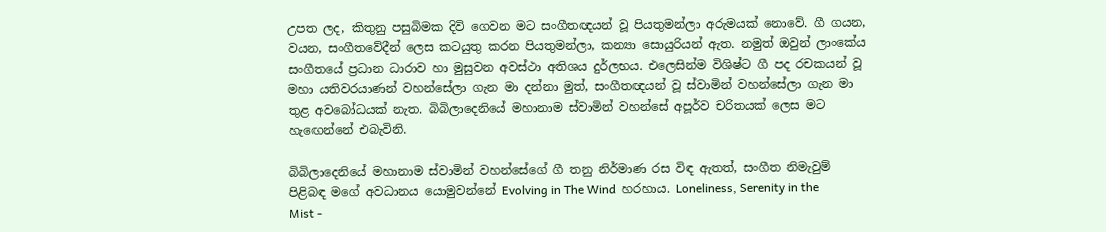උපත ලද, කිතුනු පසුබිමක දිවි ගෙවන මට සංගීතඥයන් වූ පියතුමන්ලා අරුමයක් නොවේ. ගී ගයන, වයන, සංගීතවේදීන් ලෙස කටයුතු කරන පියතුමන්ලා, කන්‍යා සොයුරියන් ඇත. නමුත් ඔවුන් ලාංකේය සංගීතයේ ප්‍රධාන ධාරාව හා මුසුවන අවස්ථා අතිශය දුර්ලභය. එලෙසින්ම විශිෂ්ට ගී පද රචකයන් වූ මහා යතිවරයාණන් වහන්සේලා ගැන මා දන්නා මුත්, සංගීතඥයන් වූ ස්වාමින් වහන්සේලා ගැන මා තුළ අවබෝධයක් නැත. බිබිලාදෙනියේ මහානාම ස්වාමින් වහන්සේ අපූර්ව චරිතයක් ලෙස මට හැඟෙන්නේ එබැවිනි.

බිබිලාදෙනියේ මහානාම ස්වාමින් වහන්සේගේ ගී තනු නිර්මාණ රස විඳ ඇතත්, සංගීත නිමැවුම් පිළිබඳ මගේ අවධානය යොමුවන්නේ Evolving in The Wind  හරහාය. Loneliness, Serenity in the Mist -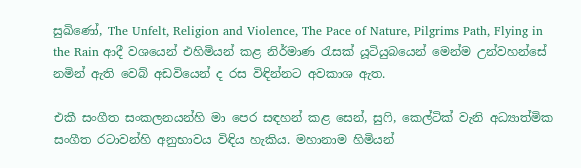සුඛිණෝ, The Unfelt, Religion and Violence, The Pace of Nature, Pilgrims Path, Flying in the Rain ආදී වශයෙන් එහිමියන් කළ නිර්මාණ රැසක් යූටියුබයෙන් මෙන්ම උන්වහන්සේ නමින් ඇති වෙබ් අඩවියෙන් ද රස විඳින්නට අවකාශ ඇත.

එකී සංගීත සංකලනයන්හි මා පෙර සඳහන් කළ සෙන්, සුෆි, කෙල්ටික් වැනි අධ්‍යාත්මික සංගීත රටාවන්හි අනුභාවය විඳිය හැකිය. මහානාම හිමියන්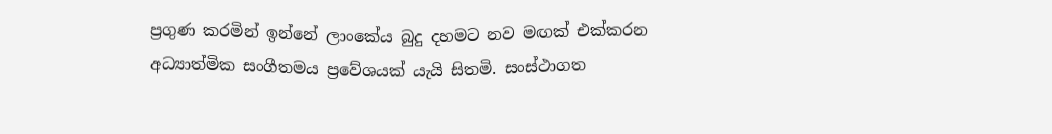ප්‍රගුණ කරමින් ඉන්නේ ලාංකේය බුදු දහමට නව මඟක් එක්කරන අධ්‍යාත්මික සංගීතමය ප්‍රවේශයක් යැයි සිතමි. සංස්ථාගත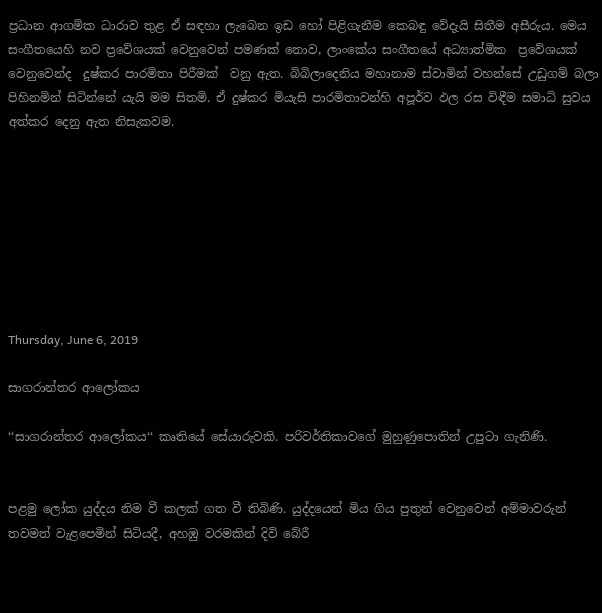ප්‍රධාන ආගමික ධාරාව තුළ ඒ සඳහා ලැබෙන ඉඩ හෝ පිළිගැනීම කෙබඳු වේදැයි සිතීම අසීරුය. මෙය සංගීතයෙහි නව ප්‍රවේශයක් වෙනුවෙන් පමණක් නොව, ලාංකේය සංගීතයේ අධ්‍යාත්මික  ප්‍රවේශයක් වෙනුවෙන්ද  දුෂ්කර පාරමිතා පිරීමක්  වනු ඇත. බිබිලාදෙනිය මහානාම ස්වාමින් වහන්සේ උඩුගම් බලා පිහිනමින් සිටින්නේ යැයි මම සිතමි. ඒ දුෂ්කර මියැසි පාරමිතාවන්හි අපූර්ව ඵල රස විඳීම සමාධි සුවය අත්කර දෙනු ඇත නිසැකවම.








Thursday, June 6, 2019

සාගරාන්තර ආලෝකය

‘‘සාගරාන්තර ආලෝකය‘‘ කෘතියේ සේයාරුවකි. පරිවර්තිකාවගේ මුහුණුපොතින් උපුටා ගැනිණි.


පළමු ලෝක යුද්දය නිම වී කලක් ගත වී තිබිණි. යුද්දයෙන් මිය ගිය පුතුන් වෙනුවෙන් අම්මාවරුන් තවමත් වැළපෙමින් සිටියදී, අහඹු වරමකින් දිවි බේරී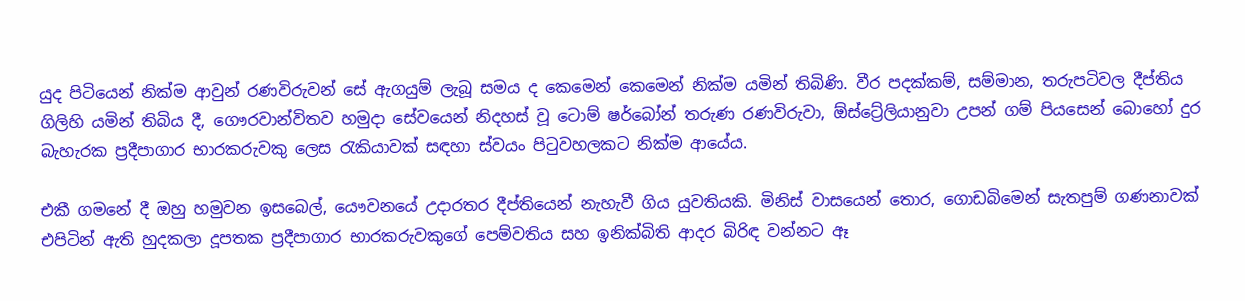යුද පිටියෙන් නික්ම ආවුන් රණවිරුවන් සේ ඇගයුම් ලැබූ සමය ද කෙමෙන් කෙමෙන් නික්ම යමින් තිබිණි. වීර පදක්කම්, සම්මාන, තරුපටිවල දීප්තිය ගිලිහි යමින් තිබිය දී, ගෞරවාන්විතව හමුදා සේවයෙන් නිදහස් වූ ටොම් ෂර්බෝන් තරුණ රණවිරුවා, ඕස්ට්‍රේලියානුවා උපන් ගම් පියසෙන් බොහෝ දුර බැහැරක ප්‍රදීපාගාර භාරකරුවකු ලෙස රැකියාවක් සඳහා ස්වයං පිටුවහලකට නික්ම ආයේය.

එකී ගමනේ දී ඔහු හමුවන ඉසබෙල්, යෞවනයේ උදාරතර දීප්තියෙන් නැහැවී ගිය යුවතියකි. මිනිස් වාසයෙන් තොර, ගොඩබිමෙන් සැතපුම් ගණනාවක් එපිටින් ඇති හුදකලා දූපතක ප්‍රදීපාගාර භාරකරුවකුගේ පෙම්වතිය සහ ඉනික්බිති ආදර බිරිඳ වන්නට ඈ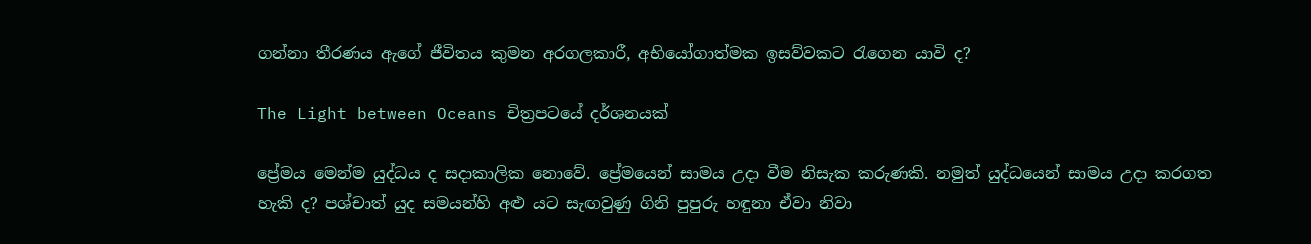ගන්නා තීරණය ඇගේ ජීවිතය කුමන අරගලකාරී, අභියෝගාත්මක ඉසව්වකට රැගෙන යාවි ද?

The Light between Oceans චිත්‍රපටයේ දර්ශනයක්

ප්‍රේමය මෙන්ම යුද්ධය ද සදාකාලික නොවේ. ප්‍රේමයෙන් සාමය උදා වීම නිසැක කරුණකි. නමුත් යුද්ධයෙන් සාමය උදා කරගත හැකි ද? පශ්චාත් යුද සමයන්හි අළු යට සැඟවුණු ගිනි පුපුරු හඳුනා ඒවා නිවා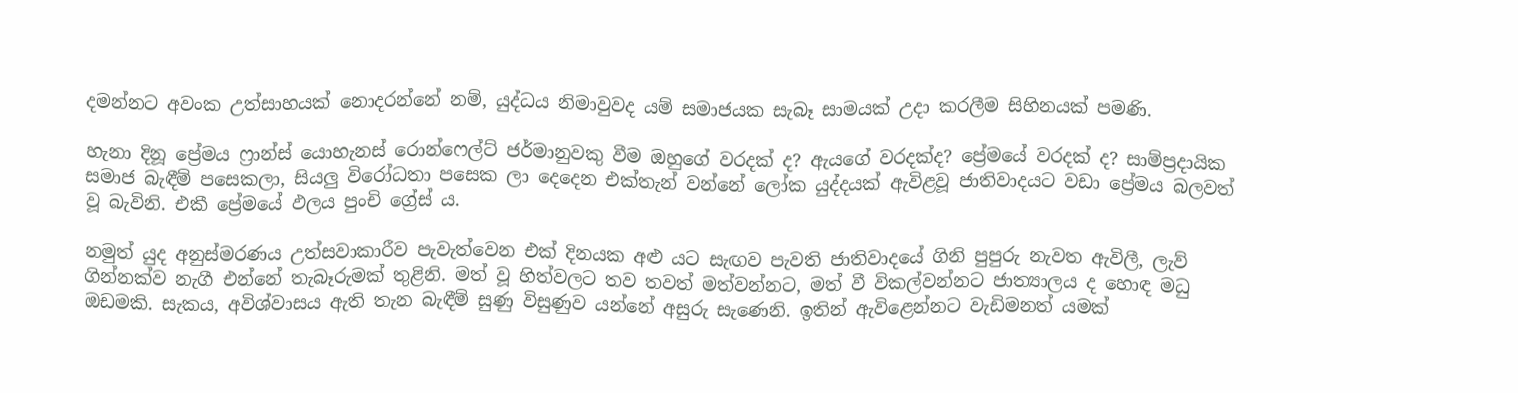දමන්නට අවංක උත්සාහයක් නොදරන්නේ නම්, යුද්ධය නිමාවුවද යම් සමාජයක සැබෑ සාමයක් උදා කරලීම සිහිනයක් පමණි.

හැනා දිනූ ප්‍රේමය ෆ්‍රාන්ස් යොහැනස් රොන්ෆෙල්ට් ජර්මානුවකු වීම ඔහුගේ වරදක් ද? ඇයගේ වරදක්ද? ප්‍රේමයේ වරදක් ද? සාම්ප්‍රදායික සමාජ බැඳීම් පසෙකලා, සියලු විරෝධතා පසෙක ලා දෙදෙන එක්තැන් වන්නේ ලෝක යුද්දයක් ඇවිළවූ ජාතිවාදයට වඩා ප්‍රේමය බලවත් වූ බැවිනි. එකී ප්‍රේමයේ ඵලය පුංචි ග්‍රේස් ය.

නමුත් යුද අනුස්මරණය උත්සවාකාරීව පැවැත්වෙන එක් දිනයක අළු යට සැඟව පැවති ජාතිවාදයේ ගිනි පුපුරු නැවත ඇවිලී, ලැව් ගින්නක්ව නැගී එන්නේ තැබෑරුමක් තුළිනි. මත් වූ හිත්වලට තව තවත් මත්වන්නට, මත් වී විකල්වන්නට ජාත්‍යාලය ද හොඳ මධු ඔඩමකි. සැකය, අවිශ්වාසය ඇති තැන බැඳීම් සුණු විසුණුව යන්නේ අසුරු සැණෙනි. ඉතින් ඇවිළෙන්නට වැඩිමනත් යමක්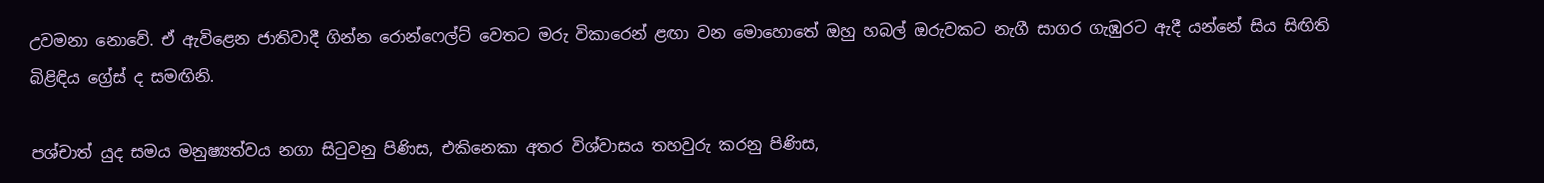උවමනා නොවේ. ඒ ඇවිළෙන ජාතිවාදී ගින්න රොන්ෆෙල්ට් වෙතට මරු විකාරෙන් ළඟා වන මොහොතේ ඔහු හබල් ඔරුවකට නැගී සාගර ගැඹුරට ඇදී යන්නේ සිය සිඟිති බිළිඳිය ග්‍රේස් ද සමඟිනි.

පශ්චාත් යුද සමය මනුෂ්‍යත්වය නගා සිටුවනු පිණිස, එකිනෙකා අතර විශ්වාසය තහවුරු කරනු පිණිස,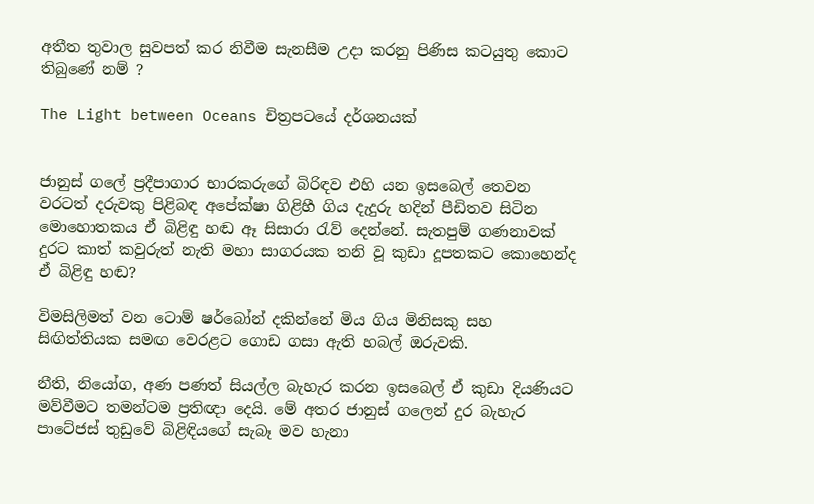අතීත තුවාල සුවපත් කර නිවීම සැනසීම උදා කරනු පිණිස කටයුතු කොට තිබුණේ නම් ?

The Light between Oceans චිත්‍රපටයේ දර්ශනයක්


ජානුස් ගලේ ප්‍රදීපාගාර භාරකරුගේ බිරිඳව එහි යන ඉසබෙල් තෙවන වරටත් දරුවකු පිළිබඳ අපේක්ෂා ගිළිහී ගිය දැදුරු හදින් පීඩිතව සිටින මොහොතකය ඒ බිළිඳු හඬ ඈ සිසාරා රැව් දෙන්නේ. සැතපුම් ගණනාවක් දුරට කාත් කවුරුත් නැති මහා සාගරයක තනි වූ කුඩා දූපතකට කොහෙන්ද ඒ බිළිඳු හඬ?

විමසිලිමත් වන ටොම් ෂර්බෝන් දකින්නේ මිය ගිය මිනිසකු සහ සිඟිත්තියක සමඟ වෙරළට ගොඩ ගසා ඇති හබල් ඔරුවකි.

නීති, නියෝග, අණ පණත් සියල්ල බැහැර කරන ඉසබෙල් ඒ කුඩා දියණියට මව්වීමට තමන්ටම ප්‍රතිඥා දෙයි. මේ අතර ජානුස් ගලෙන් දුර බැහැර පාටේජස් තුඩුවේ බිළිඳියගේ සැබෑ මව හැනා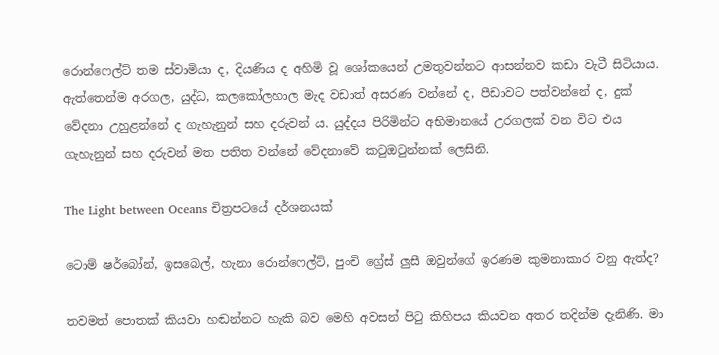රොන්ෆෙල්ට් තම ස්වාමියා ද, දියණිය ද අහිමි වූ ශෝකයෙන් උමතුවන්නට ආසන්නව කඩා වැටී සිටියාය. ඇත්තෙන්ම අරගල, යුද්ධ, කලකෝලහාල මැද වඩාත් අසරණ වන්නේ ද, පීඩාවට පත්වන්නේ ද, දුක් වේදනා උහුළන්නේ ද ගැහැනුන් සහ දරුවන් ය. යුද්දය පිරිමින්ට අභිමානයේ උරගලක් වන විට එය ගැහැනුන් සහ දරුවන් මත පතිත වන්නේ වේදනාවේ කටුඔටුන්නක් ලෙසිනි.

The Light between Oceans චිත්‍රපටයේ දර්ශනයක්

ටොම් ෂර්බෝන්, ඉසබෙල්, හැනා රොන්ෆෙල්ට්, පුංචි ග්‍රේස් ලුසී ඔවුන්ගේ ඉරණම කුමනාකාර වනු ඇත්ද?

තවමත් පොතක් කියවා හඬන්නට හැකි බව මෙහි අවසන් පිටු කිහිපය කියවන අතර තදින්ම දැනිණි. මා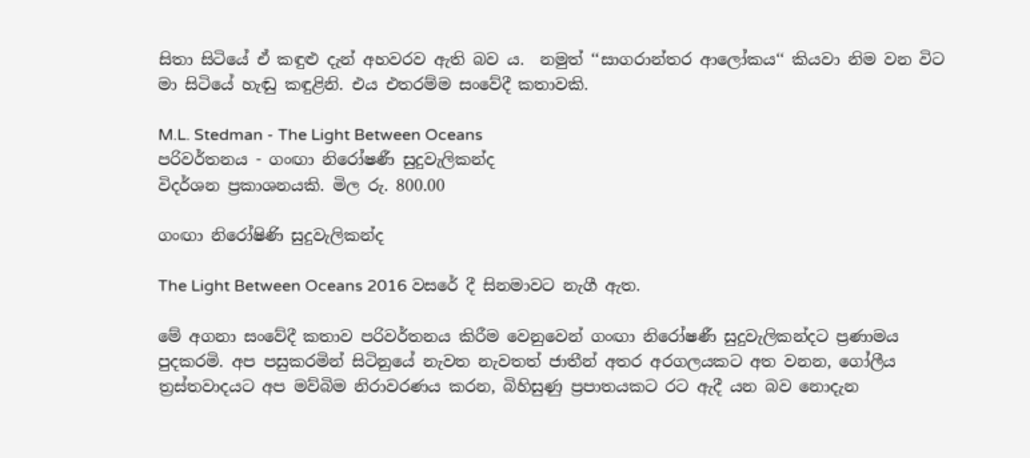සිතා සිටියේ ඒ කඳුළු දැන් අහවරව ඇති බව ය.  නමුත් ‘‘සාගරාන්තර ආලෝකය‘‘ කියවා නිම වන විට මා සිටියේ හැඬු කඳුළිනි. එය එතරම්ම සංවේදී කතාවකි.

M.L. Stedman - The Light Between Oceans
පරිවර්තනය - ගංඟා නිරෝෂණී සුදුවැලිකන්ද
විදර්ශන ප්‍රකාශනයකි. මිල රු. 800.00

ගංඟා නිරෝෂිණි සුදුවැලිකන්ද

The Light Between Oceans 2016 වසරේ දී සිනමාවට නැගී ඇත.

මේ අගනා සංවේදී කතාව පරිවර්තනය කිරීම වෙනුවෙන් ගංඟා නිරෝෂණී සුදුවැලිකන්දට ප්‍රණාමය පුදකරමි. අප පසුකරමින් සිටිනුයේ නැවත නැවතත් ජාතීන් අතර අරගලයකට අත වනන, ගෝලීය ත්‍රස්තවාදයට අප මව්බිම නිරාවරණය කරන, බිහිසුණු ප්‍රපාතයකට රට ඇදී යන බව නොදැන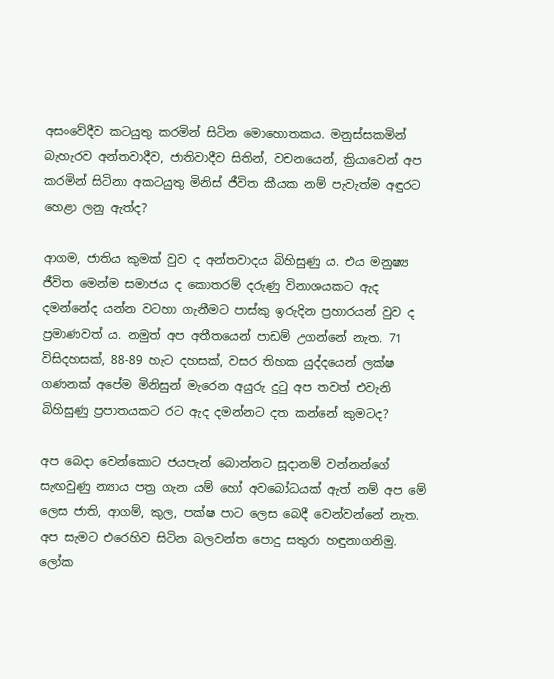අසංවේදීව කටයුතු කරමින් සිටින මොහොතකය. මනුස්සකමින් බැහැරව අන්තවාදීව, ජාතිවාදීව සිතින්, වචනයෙන්, ක්‍රියාවෙන් අප කරමින් සිටිනා අකටයුතු මිනිස් ජීවිත කීයක නම් පැවැත්ම අඳුරට හෙළා ලනු ඇත්ද?

ආගම, ජාතිය කුමක් වුව ද අන්තවාදය බිහිසුණු ය. එය මනුෂ්‍ය ජීවිත මෙන්ම සමාජය ද කොතරම් දරුණු විනාශයකට ඇද දමන්නේද යන්න වටහා ගැනීමට පාස්කු ඉරුදින ප්‍රහාරයන් වුව ද ප්‍රමාණවත් ය. නමුත් අප අතීතයෙන් පාඩම් උගන්නේ නැත. 71 විසිදහසක්, 88-89 හැට දහසක්, වසර තිහක යුද්දයෙන් ලක්ෂ ගණනක් අපේම මිනිසුන් මැරෙන අයුරු දුටු අප තවත් එවැනි බිහිසුණු ප්‍රපාතයකට රට ඇද දමන්නට දත කන්නේ කුමටද?

අප බෙදා වෙන්කොට ජයපැන් බොන්නට සූදානම් වන්නන්ගේ සැඟවුණු න්‍යාය පත්‍ර ගැන යම් හෝ අවබෝධයක් ඇත් නම් අප මේ ලෙස ජාති, ආගම්, කුල, පක්ෂ පාට ලෙස බෙදී වෙන්වන්නේ නැත. අප සැමට එරෙහිව සිටින බලවන්ත පොදු සතුරා හඳුනාගනිමු. ලෝක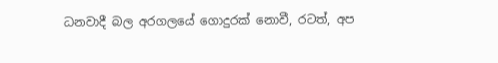ධනවාදී බල අරගලයේ ගොදුරක් නොවී, රටත්, අප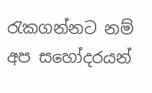රැකගන්නට නම් අප සහෝදරයන්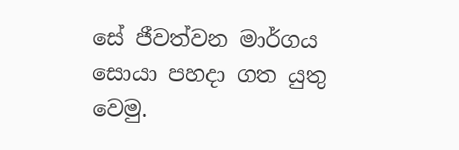සේ ජීවත්වන මාර්ගය සොයා පහදා ගත යුතු වෙමු.